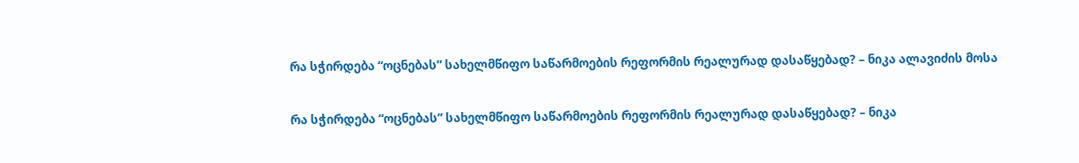რა სჭირდება “ოცნებას” სახელმწიფო საწარმოების რეფორმის რეალურად დასაწყებად? – ნიკა ალავიძის მოსა

რა სჭირდება “ოცნებას” სახელმწიფო საწარმოების რეფორმის რეალურად დასაწყებად? – ნიკა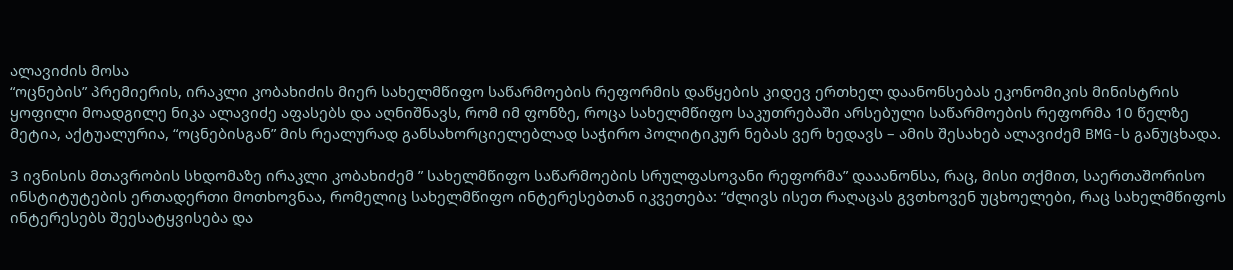ალავიძის მოსა
“ოცნების” პრემიერის, ირაკლი კობახიძის მიერ სახელმწიფო საწარმოების რეფორმის დაწყების კიდევ ერთხელ დაანონსებას ეკონომიკის მინისტრის ყოფილი მოადგილე ნიკა ალავიძე აფასებს და აღნიშნავს, რომ იმ ფონზე, როცა სახელმწიფო საკუთრებაში არსებული საწარმოების რეფორმა 10 წელზე მეტია, აქტუალურია, “ოცნებისგან” მის რეალურად განსახორციელებლად საჭირო პოლიტიკურ ნებას ვერ ხედავს – ამის შესახებ ალავიძემ BMG-ს განუცხადა.

3 ივნისის მთავრობის სხდომაზე ირაკლი კობახიძემ ” სახელმწიფო საწარმოების სრულფასოვანი რეფორმა” დააანონსა, რაც, მისი თქმით, საერთაშორისო ინსტიტუტების ერთადერთი მოთხოვნაა, რომელიც სახელმწიფო ინტერესებთან იკვეთება: “ძლივს ისეთ რაღაცას გვთხოვენ უცხოელები, რაც სახელმწიფოს ინტერესებს შეესატყვისება და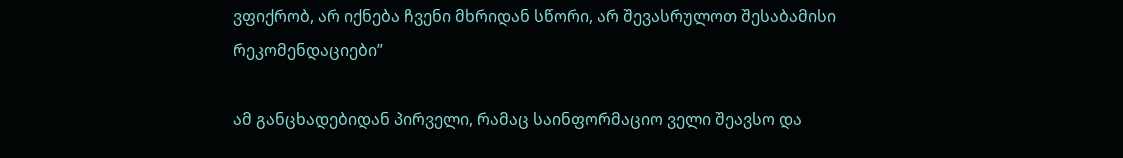ვფიქრობ, არ იქნება ჩვენი მხრიდან სწორი, არ შევასრულოთ შესაბამისი რეკომენდაციები”

ამ განცხადებიდან პირველი, რამაც საინფორმაციო ველი შეავსო და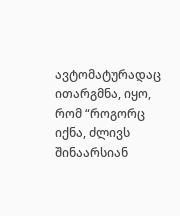ავტომატურადაც ითარგმნა, იყო, რომ “როგორც იქნა, ძლივს შინაარსიან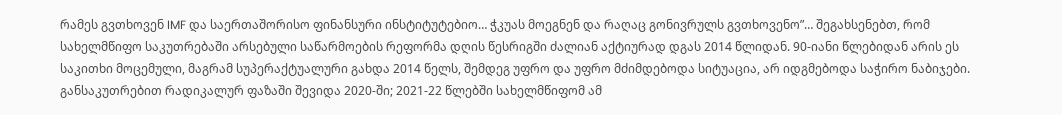რამეს გვთხოვენ IMF და საერთაშორისო ფინანსური ინსტიტუტებიო… ჭკუას მოეგნენ და რაღაც გონივრულს გვთხოვენო”… შეგახსენებთ, რომ სახელმწიფო საკუთრებაში არსებული საწარმოების რეფორმა დღის წესრიგში ძალიან აქტიურად დგას 2014 წლიდან. 90-იანი წლებიდან არის ეს საკითხი მოცემული, მაგრამ სუპერაქტუალური გახდა 2014 წელს, შემდეგ უფრო და უფრო მძიმდებოდა სიტუაცია, არ იდგმებოდა საჭირო ნაბიჯები. განსაკუთრებით რადიკალურ ფაზაში შევიდა 2020-ში; 2021-22 წლებში სახელმწიფომ ამ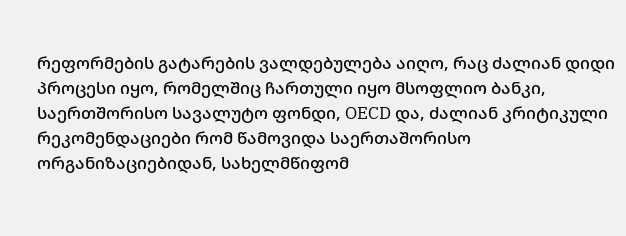რეფორმების გატარების ვალდებულება აიღო, რაც ძალიან დიდი პროცესი იყო, რომელშიც ჩართული იყო მსოფლიო ბანკი, საერთშორისო სავალუტო ფონდი, OECD და, ძალიან კრიტიკული რეკომენდაციები რომ წამოვიდა საერთაშორისო ორგანიზაციებიდან, სახელმწიფომ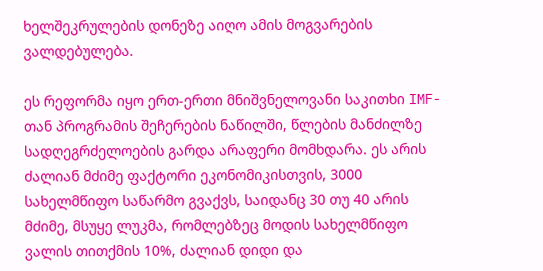ხელშეკრულების დონეზე აიღო ამის მოგვარების ვალდებულება.

ეს რეფორმა იყო ერთ-ერთი მნიშვნელოვანი საკითხი IMF-თან პროგრამის შეჩერების ნაწილში, წლების მანძილზე სადღეგრძელოების გარდა არაფერი მომხდარა. ეს არის ძალიან მძიმე ფაქტორი ეკონომიკისთვის, 3000 სახელმწიფო საწარმო გვაქვს, საიდანც 30 თუ 40 არის მძიმე, მსუყე ლუკმა, რომლებზეც მოდის სახელმწიფო ვალის თითქმის 10%, ძალიან დიდი და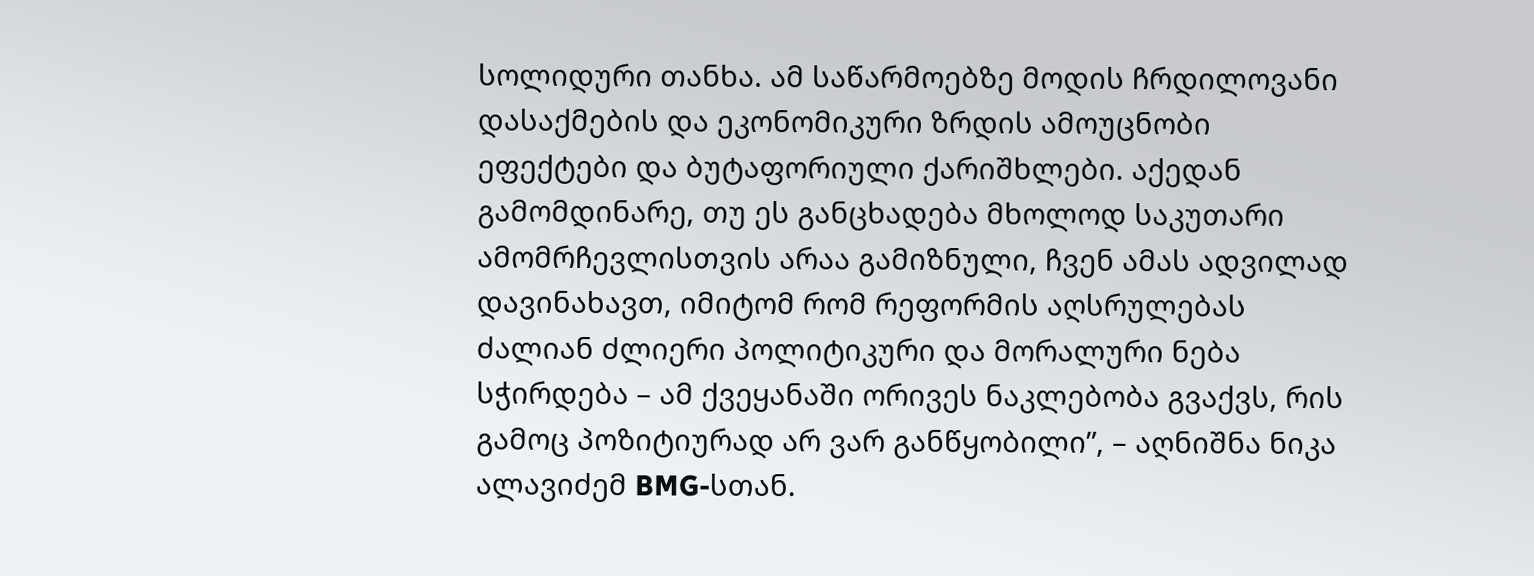სოლიდური თანხა. ამ საწარმოებზე მოდის ჩრდილოვანი დასაქმების და ეკონომიკური ზრდის ამოუცნობი ეფექტები და ბუტაფორიული ქარიშხლები. აქედან გამომდინარე, თუ ეს განცხადება მხოლოდ საკუთარი ამომრჩევლისთვის არაა გამიზნული, ჩვენ ამას ადვილად დავინახავთ, იმიტომ რომ რეფორმის აღსრულებას ძალიან ძლიერი პოლიტიკური და მორალური ნება სჭირდება – ამ ქვეყანაში ორივეს ნაკლებობა გვაქვს, რის გამოც პოზიტიურად არ ვარ განწყობილი”, – აღნიშნა ნიკა ალავიძემ BMG-სთან.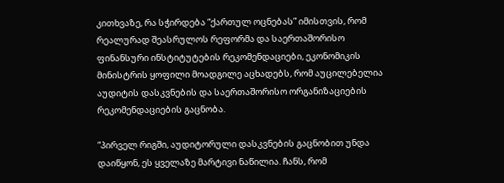კითხვაზე, რა სჭირდება “ქართულ ოცნებას” იმისთვის, რომ რეალურად შეასრულოს რეფორმა და საერთაშორისო ფინანსური ინსტიტუტების რეკომენდაციები, ეკონომიკის მინისტრის ყოფილი მოადგილე აცხადებს, რომ აუცილებელია აუდიტის დასკვნების და საერთაშორისო ორგანიზაციების რეკომენდაციების გაცნობა.

“პირველ რიგში, აუდიტორული დასკვნების გაცნობით უნდა დაიწყონ, ეს ყველაზე მარტივი ნაწილია. ჩანს, რომ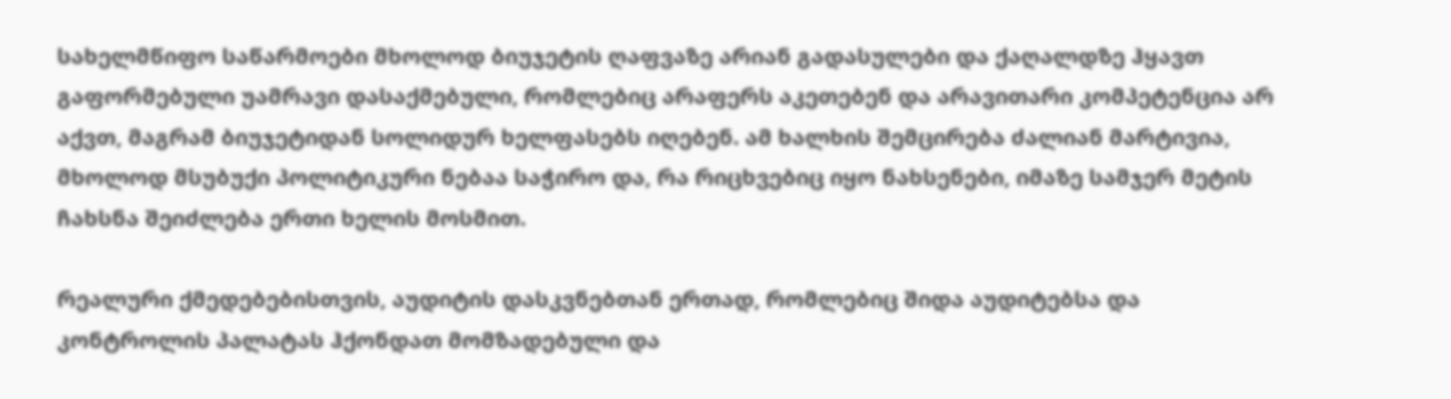სახელმწიფო საწარმოები მხოლოდ ბიუჯეტის ღაფვაზე არიან გადასულები და ქაღალდზე ჰყავთ გაფორმებული უამრავი დასაქმებული, რომლებიც არაფერს აკეთებენ და არავითარი კომპეტენცია არ აქვთ, მაგრამ ბიუჯეტიდან სოლიდურ ხელფასებს იღებენ. ამ ხალხის შემცირება ძალიან მარტივია, მხოლოდ მსუბუქი პოლიტიკური ნებაა საჭირო და, რა რიცხვებიც იყო ნახსენები, იმაზე სამჯერ მეტის ჩახსნა შეიძლება ერთი ხელის მოსმით.

რეალური ქმედებებისთვის, აუდიტის დასკვნებთან ერთად, რომლებიც შიდა აუდიტებსა და კონტროლის პალატას ჰქონდათ მომზადებული და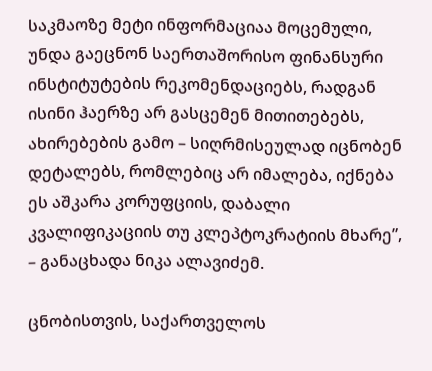საკმაოზე მეტი ინფორმაციაა მოცემული, უნდა გაეცნონ საერთაშორისო ფინანსური ინსტიტუტების რეკომენდაციებს, რადგან ისინი ჰაერზე არ გასცემენ მითითებებს, ახირებების გამო – სიღრმისეულად იცნობენ დეტალებს, რომლებიც არ იმალება, იქნება ეს აშკარა კორუფციის, დაბალი კვალიფიკაციის თუ კლეპტოკრატიის მხარე”, – განაცხადა ნიკა ალავიძემ.

ცნობისთვის, საქართველოს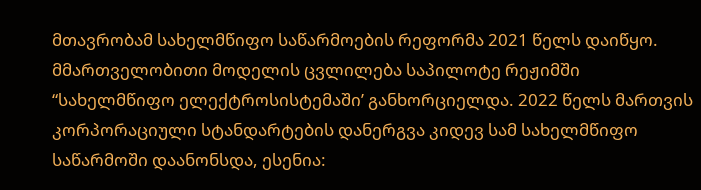მთავრობამ სახელმწიფო საწარმოების რეფორმა 2021 წელს დაიწყო. მმართველობითი მოდელის ცვლილება საპილოტე რეჟიმში “სახელმწიფო ელექტროსისტემაში’ განხორციელდა. 2022 წელს მართვის კორპორაციული სტანდარტების დანერგვა კიდევ სამ სახელმწიფო საწარმოში დაანონსდა, ესენია: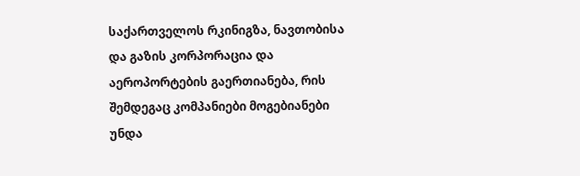საქართველოს რკინიგზა, ნავთობისა და გაზის კორპორაცია და აეროპორტების გაერთიანება, რის შემდეგაც კომპანიები მოგებიანები უნდა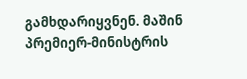გამხდარიყვნენ. მაშინ პრემიერ-მინისტრის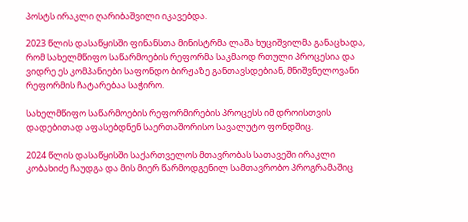პოსტს ირაკლი ღარიბაშვილი იკავებდა.

2023 წლის დასაწყისში ფინანსთა მინისტრმა ლაშა ხუციშვილმა განაცხადა, რომ სახელმწიფო საწარმოების რეფორმა საკმაოდ რთული პროცესია და ვიდრე ეს კომპანიები საფონდო ბირჟაზე განთავსდებიან, მნიშვნელოვანი რეფორმის ჩატარებაა საჭირო.

სახელმწიფო საწარმოების რეფორმირების პროცესს იმ დროისთვის დადებითად აფასებდნენ საერთაშორისო სავალუტო ფონდშიც.

2024 წლის დასაწყისში საქართველოს მთავრობას სათავეში ირაკლი კობახიძე ჩაუდგა და მის მიერ წარმოდგენილ სამთავრობო პროგრამაშიც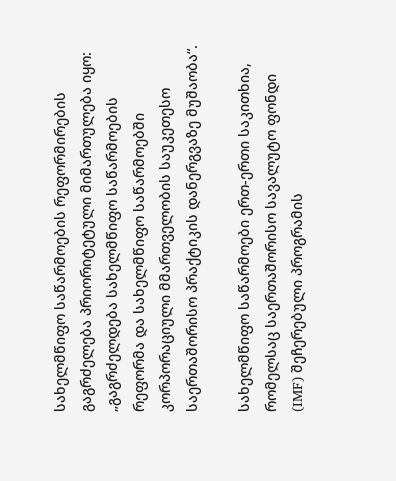სახელმწიფო საწარმოების რეფორმირების გაგრძელება პრიორიტეტული მიმართულება იყო: „გაგრძელდება სახელმწიფო საწარმოების რეფორმა და სახელმწიფო საწარმოებში კორპორაციული მმართველობის საუკეთესო საერთაშორისო პრაქტიკის დანერგვაზე მუშაობა“.

სახელმწიფო საწარმოები ერთ-ერთი საკითხია, რომელსაც საერთაშორისო სავალუტო ფონდი (IMF) შეჩერებული პროგრამის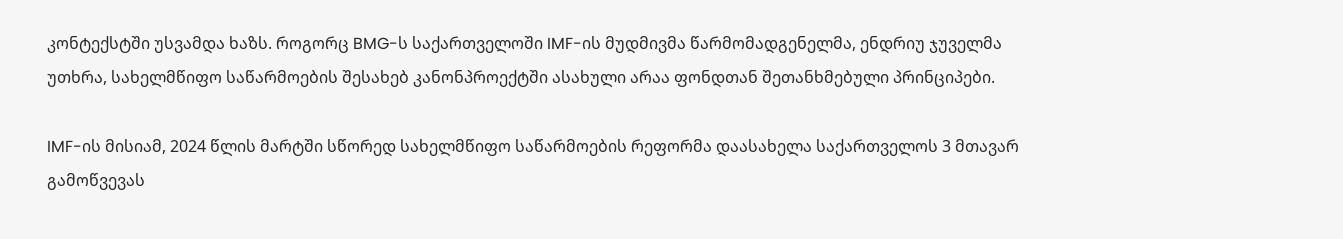კონტექსტში უსვამდა ხაზს. როგორც BMG-ს საქართველოში IMF-ის მუდმივმა წარმომადგენელმა, ენდრიუ ჯუველმა უთხრა, სახელმწიფო საწარმოების შესახებ კანონპროექტში ასახული არაა ფონდთან შეთანხმებული პრინციპები.

IMF-ის მისიამ, 2024 წლის მარტში სწორედ სახელმწიფო საწარმოების რეფორმა დაასახელა საქართველოს 3 მთავარ გამოწვევას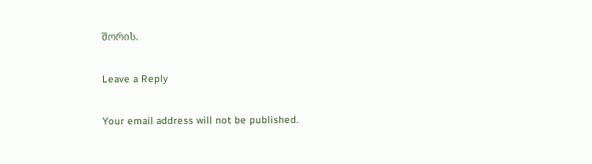შორის.

Leave a Reply

Your email address will not be published.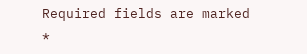Required fields are marked *